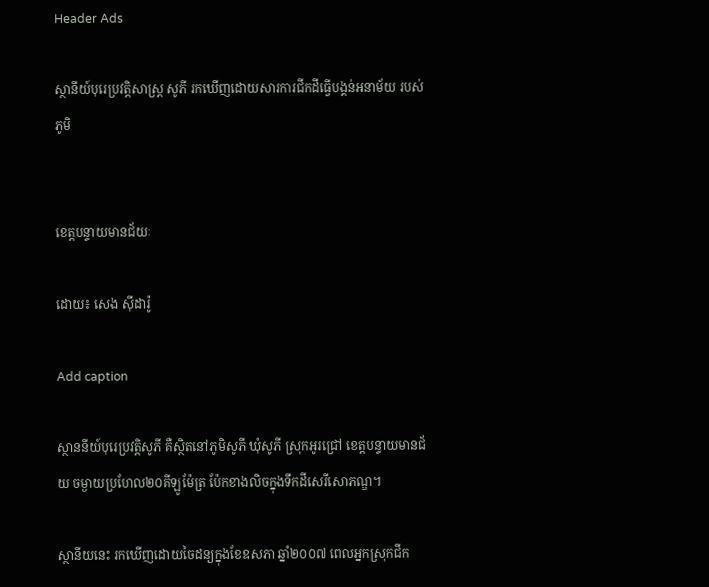Header Ads

ស្ថានីយ៍បុរេប្រវត្តិសាស្ត្រ សូភី រកឃើញដោយសារការជីកដីធ្វើបង្គន់អនាម័យ របស់ភូមិ


ខេត្តបន្ទាយមានជ័យៈ

ដោយ៖ សេង ស៊ីដារ៉ូ

Add caption

ស្ថាននីយ៍បុរេប្រវត្តិសូភី គឺស្ថិតនៅភូមិសូភី ឃុំសូភី ស្រុកអូរជ្រៅ ខេត្តបន្ទាយមានជ័យ ចម្ងាយប្រហែល២០គីឡូម៉ែត្រ ប៉ែកខាងលិចក្នុងទឹកដីសេរីសោភណ្ឌ។

ស្ថានីយនេះ រកឃើញដោយចៃដន្យក្នុងខែឧសភា ឆ្នាំ២០០៧ ពេលអ្នកស្រុកជីក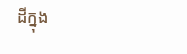ដីក្នុង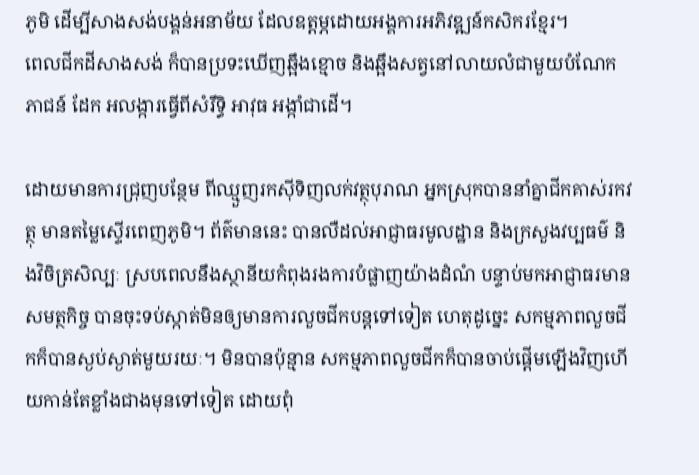ភូមិ ដើម្បីសាងសង់បង្គន់អនាម័យ ដែលឧត្តម្ភដោយអង្គការអភិវឌ្ឍន៍កសិករខ្មែរ។
ពេលជីកដីសាងសង់ ក៏បានប្រទះឃើញឆ្អឹងខ្មោច និងឆ្អឹងសត្វនៅលាយលំជាមួយបំណែកភាជន៍ ដែក អលង្ការធ្វើពីសំរឹទ្ធិ អាវុធ អង្កាំជាដើ។

ដោយមានការជ្រុញបន្ថែម ពីឈ្មួញរកស៊ីទិញលក់វត្ថុបុរាណ អ្នកស្រុកបាននាំគ្នាជីកគាស់រកវត្ថុ មានតម្លៃស្ទើរពេញភូមិ។ ព័ត៌មាននេះ បានលឺដល់អាជ្ញាធរមូលដ្ឋាន និងក្រសួងវប្បធម៌ និងវិចិត្រសិល្បៈ ស្របពេលនឹងស្ថានីយកំពុងរងការបំផ្លាញយ៉ាងដំណំ បន្ទាប់មកអាជ្ញាធរមានសមត្ថកិច្ច បានចុះទប់ស្កាត់មិនឲ្យមានការលួចជីកបន្តទៅទៀត ហេតុដូច្នេះ សកម្មភាពលួចជីកក៏បានស្ងប់ស្ងាត់មួយរយៈ។ មិនបានប៉ុន្មាន សកម្មភាពលួចជីកក៏បានចាប់ផ្តើមឡើងវិញហើយកាន់តែខ្លាំងជាងមុនទៅទៀត ដោយពុំ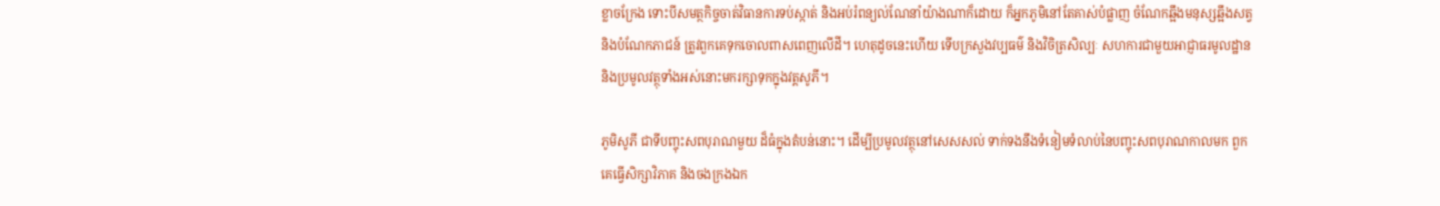ខ្លាចក្រែង ទោះបីសមត្ថកិច្ចចាត់វិធានការទប់ស្កាត់ និងអប់រំពន្យល់ណែនាំយ៉ាងណាក៏ដោយ ក៏អ្នកភូមិនៅតែគាស់បំផ្លាញ ចំណែកឆ្អឹងមនុស្សឆ្អឹងសត្វ និងបំណែកភាជន៍ ត្រូវពួកគេទុកចោលពាសពេញលើដី។ ហេតុដូចនេះហើយ ទើបក្រសួងវប្បធម៌ និងវិចិត្រសិល្បៈ សហការជាមួយអាជ្ញាធរមូលដ្ឋាន និងប្រមូលវត្ថុទាំងអស់នោះមករក្សាទុកក្នុងវត្តសូភី។

ភូមិសូភី ជាទីបញ្ចុះសពបុរាណមួយ ដ៏ធំក្នុងតំបន់នោះ។ ដើម្បីប្រមូលវត្ថុនៅសេសសល់ ទាក់ទងនឹងទំនៀមទំលាប់នៃបញ្ចុះសពបុរាណកាលមក ពួកគេធ្វើសិក្សាវិភាគ និងចងក្រងឯក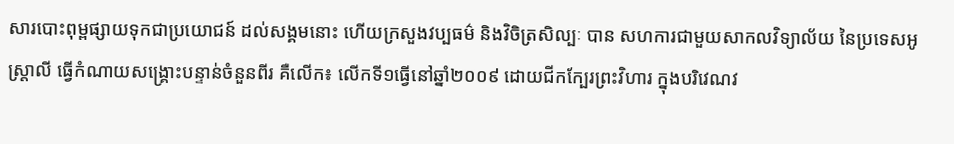សារបោះពុម្ពផ្សាយទុកជាប្រយោជន៍ ដល់សង្គមនោះ ហើយក្រសួងវប្បធម៌ និងវិចិត្រសិល្បៈ បាន សហការជាមួយសាកលវិទ្យាល័យ នៃប្រទេសអូស្ត្រាលី ធ្វើកំណាយសង្គ្រោះបន្ទាន់ចំនួនពីរ គឺលើក៖ លើកទី១ធ្វើនៅឆ្នាំ២០០៩ ដោយជីកក្បែរព្រះវិហារ ក្នុងបរិវេណវ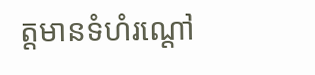ត្តមានទំហំរណ្តៅ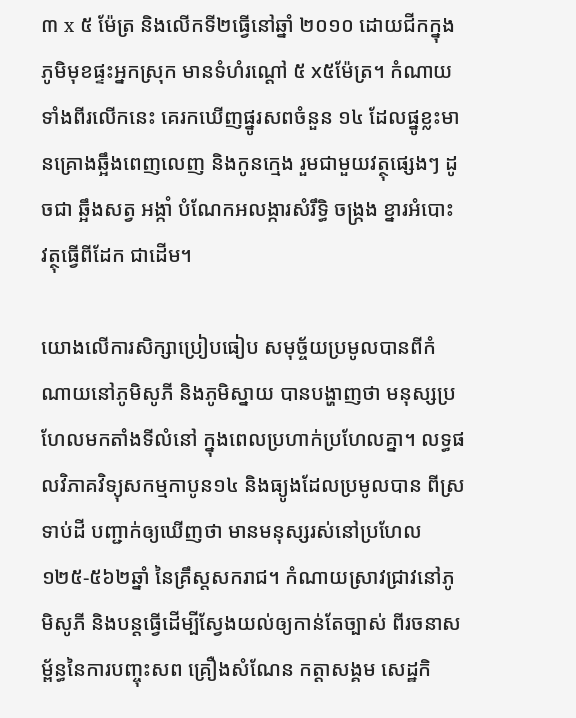៣ x ៥ ម៉ែត្រ និងលើកទី២ធ្វើនៅឆ្នាំ ២០១០ ដោយជីកក្នុងភូមិមុខផ្ទះអ្នកស្រុក មានទំហំរណ្តៅ ៥ x៥ម៉ែត្រ។ កំណាយទាំងពីរលើកនេះ គេរកឃើញផ្នូរសពចំនួន ១៤ ដែលផ្នូខ្លះមានគ្រោងឆ្អឹងពេញលេញ និងកូនក្មេង រួមជាមួយវត្ថុផ្សេងៗ ដូចជា ឆ្អឹងសត្វ អង្កាំ បំណែកអលង្ការសំរឹទ្ធិ ចង្ក្រង ខ្នារអំបោះ វត្ថុធ្វើពីដែក ជាដើម។

យោងលើការសិក្សាប្រៀបធៀប សមុច្ច័យប្រមូលបានពីកំណាយនៅភូមិសូភី និងភូមិស្នាយ បានបង្ហាញថា មនុស្សប្រហែលមកតាំងទីលំនៅ ក្នុងពេលប្រហាក់ប្រហែលគ្នា។ លទ្ធផលវិភាគវិទ្យុសកម្មកាបូន១៤ និងធ្យូងដែលប្រមូលបាន ពីស្រទាប់ដី បញ្ជាក់ឲ្យឃើញថា មានមនុស្សរស់នៅប្រហែល ១២៥-៥៦២ឆ្នាំ នៃគ្រឹស្តសករាជ។ កំណាយស្រាវជ្រាវនៅភូមិសូភី និងបន្តធ្វើដើម្បីស្វែងយល់ឲ្យកាន់តែច្បាស់ ពីរចនាសម្ព័ន្ធនៃការបញ្ចុះសព គ្រឿងសំណែន កត្តាសង្គម សេដ្ឋកិ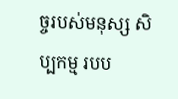ច្ចរបស់មនុស្ស សិប្បកម្ម របប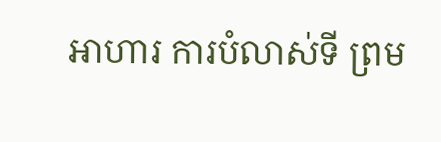អាហារ ការបំលាស់ទី ព្រម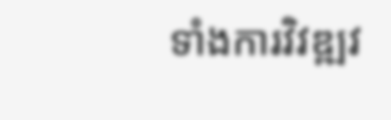ទាំងការវិវឌ្ឍវ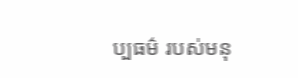ប្បធម៌ របស់មនុ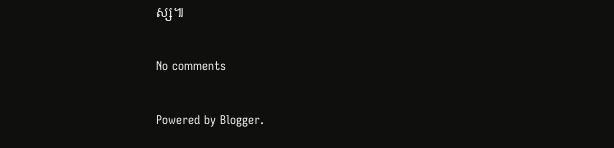ស្ស៕

No comments

Powered by Blogger.